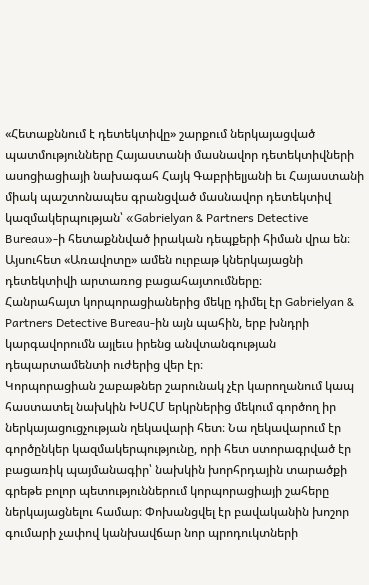«Հետաքննում է դետեկտիվը» շարքում ներկայացված պատմությունները Հայաստանի մասնավոր դետեկտիվների ասոցիացիայի նախագահ Հայկ Գաբրիելյանի եւ Հայաստանի միակ պաշտոնապես գրանցված մասնավոր դետեկտիվ կազմակերպության՝ «Gabrielyan & Partners Detective Bureau»-ի հետաքննված իրական դեպքերի հիման վրա են։ Այսուհետ «Առավոտը» ամեն ուրբաթ կներկայացնի դետեկտիվի արտառոց բացահայտումները։
Հանրահայտ կորպորացիաներից մեկը դիմել էր Gabrielyan & Partners Detective Bureau-ին այն պահին, երբ խնդրի կարգավորումն այլեւս իրենց անվտանգության դեպարտամենտի ուժերից վեր էր։
Կորպորացիան շաբաթներ շարունակ չէր կարողանում կապ հաստատել նախկին ԽՍՀՄ երկրներից մեկում գործող իր ներկայացուցչության ղեկավարի հետ։ Նա ղեկավարում էր գործընկեր կազմակերպությունը, որի հետ ստորագրված էր բացառիկ պայմանագիր՝ նախկին խորհրդային տարածքի գրեթե բոլոր պետություններում կորպորացիայի շահերը ներկայացնելու համար։ Փոխանցվել էր բավականին խոշոր գումարի չափով կանխավճար նոր պրոդուկտների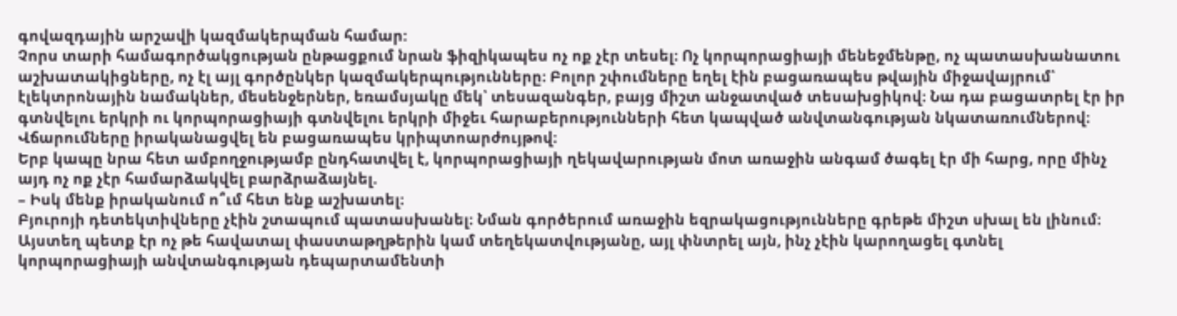գովազդային արշավի կազմակերպման համար:
Չորս տարի համագործակցության ընթացքում նրան ֆիզիկապես ոչ ոք չէր տեսել։ Ոչ կորպորացիայի մենեջմենթը, ոչ պատասխանատու աշխատակիցները, ոչ էլ այլ գործընկեր կազմակերպությունները։ Բոլոր շփումները եղել էին բացառապես թվային միջավայրում՝ էլեկտրոնային նամակներ, մեսենջերներ, եռամսյակը մեկ՝ տեսազանգեր, բայց միշտ անջատված տեսախցիկով։ Նա դա բացատրել էր իր գտնվելու երկրի ու կորպորացիայի գտնվելու երկրի միջեւ հարաբերությունների հետ կապված անվտանգության նկատառումներով։ Վճարումները իրականացվել են բացառապես կրիպտոարժույթով։
Երբ կապը նրա հետ ամբողջությամբ ընդհատվել է, կորպորացիայի ղեկավարության մոտ առաջին անգամ ծագել էր մի հարց, որը մինչ այդ ոչ ոք չէր համարձակվել բարձրաձայնել.
– Իսկ մենք իրականում ո՞ւմ հետ ենք աշխատել։
Բյուրոյի դետեկտիվները չէին շտապում պատասխանել։ Նման գործերում առաջին եզրակացությունները գրեթե միշտ սխալ են լինում։ Այստեղ պետք էր ոչ թե հավատալ փաստաթղթերին կամ տեղեկատվությանը, այլ փնտրել այն, ինչ չէին կարողացել գտնել կորպորացիայի անվտանգության դեպարտամենտի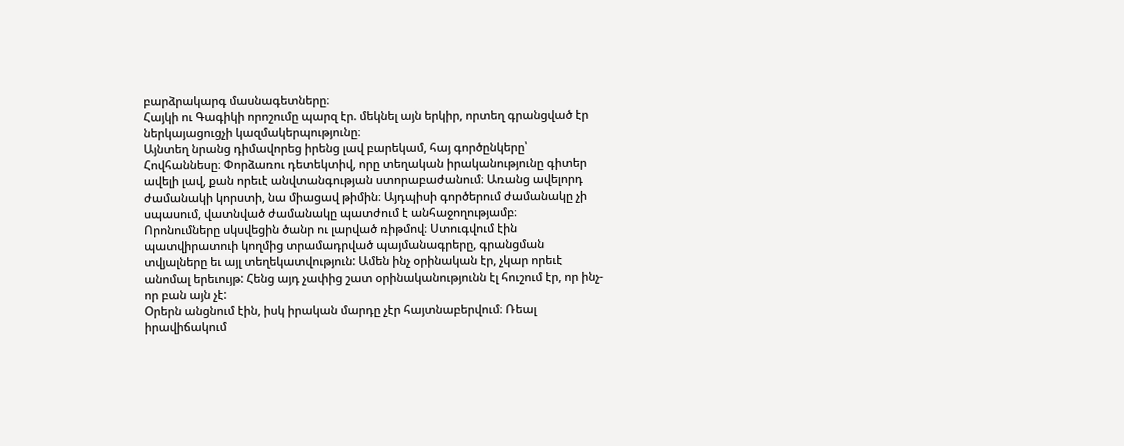բարձրակարգ մասնագետները։
Հայկի ու Գագիկի որոշումը պարզ էր. մեկնել այն երկիր, որտեղ գրանցված էր ներկայացուցչի կազմակերպությունը։
Այնտեղ նրանց դիմավորեց իրենց լավ բարեկամ, հայ գործընկերը՝ Հովհաննեսը։ Փորձառու դետեկտիվ, որը տեղական իրականությունը գիտեր ավելի լավ, քան որեւէ անվտանգության ստորաբաժանում։ Առանց ավելորդ ժամանակի կորստի, նա միացավ թիմին։ Այդպիսի գործերում ժամանակը չի սպասում, վատնված ժամանակը պատժում է անհաջողությամբ։
Որոնումները սկսվեցին ծանր ու լարված ռիթմով։ Ստուգվում էին պատվիրատուի կողմից տրամադրված պայմանագրերը, գրանցման տվյալները եւ այլ տեղեկատվություն: Ամեն ինչ օրինական էր, չկար որեւէ անոմալ երեւույթ: Հենց այդ չափից շատ օրինականությունն էլ հուշում էր, որ ինչ-որ բան այն չէ:
Օրերն անցնում էին, իսկ իրական մարդը չէր հայտնաբերվում։ Ռեալ իրավիճակում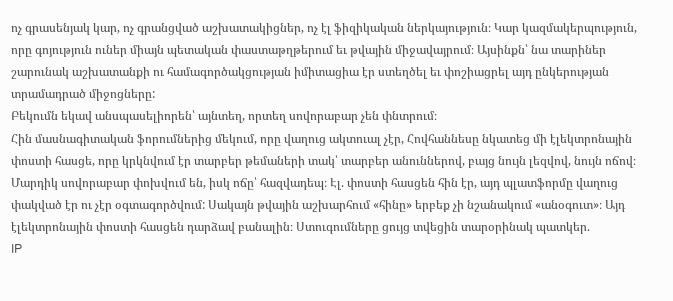ոչ գրասենյակ կար, ոչ գրանցված աշխատակիցներ, ոչ էլ ֆիզիկական ներկայություն։ Կար կազմակերպություն, որը գոյություն ուներ միայն պետական փաստաթղթերում եւ թվային միջավայրում։ Այսինքն՝ նա տարիներ շարունակ աշխատանքի ու համագործակցության իմիտացիա էր ստեղծել եւ փոշիացրել այդ ընկերության տրամադրած միջոցները:
Բեկումն եկավ անսպասելիորեն՝ այնտեղ, որտեղ սովորաբար չեն փնտրում։
Հին մասնագիտական ֆորումներից մեկում, որը վաղուց ակտուալ չէր, Հովհաննեսը նկատեց մի էլեկտրոնային փոստի հասցե, որը կրկնվում էր տարբեր թեմաների տակ՝ տարբեր անուններով, բայց նույն լեզվով, նույն ոճով։ Մարդիկ սովորաբար փոխվում են, իսկ ոճը՝ հազվադեպ։ Էլ. փոստի հասցեն հին էր, այդ պլատֆորմը վաղուց փակված էր ու չէր օգտագործվում: Սակայն թվային աշխարհում «հինը» երբեք չի նշանակում «անօգուտ»։ Այդ էլեկտրոնային փոստի հասցեն դարձավ բանալին։ Ստուգումները ցույց տվեցին տարօրինակ պատկեր.
IP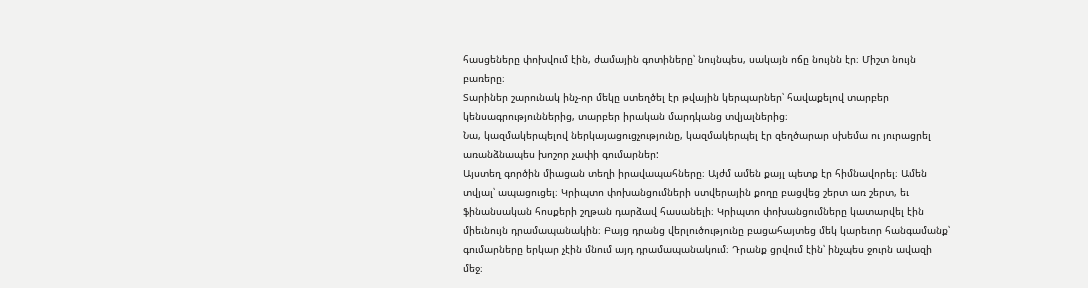հասցեները փոխվում էին, ժամային գոտիները՝ նույնպես, սակայն ոճը նույնն էր։ Միշտ նույն բառերը։
Տարիներ շարունակ ինչ-որ մեկը ստեղծել էր թվային կերպարներ՝ հավաքելով տարբեր կենսագրություններից, տարբեր իրական մարդկանց տվյալներից։
Նա, կազմակերպելով ներկայացուցչությունը, կազմակերպել էր զեղծարար սխեմա ու յուրացրել առանձնապես խոշոր չափի գումարներ:
Այստեղ գործին միացան տեղի իրավապահները։ Այժմ ամեն քայլ պետք էր հիմնավորել։ Ամեն տվյալ՝ ապացուցել։ Կրիպտո փոխանցումների ստվերային քողը բացվեց շերտ առ շերտ, եւ ֆինանսական հոսքերի շղթան դարձավ հասանելի։ Կրիպտո փոխանցումները կատարվել էին միեւնույն դրամապանակին։ Բայց դրանց վերլուծությունը բացահայտեց մեկ կարեւոր հանգամանք՝ գումարները երկար չէին մնում այդ դրամապանակում։ Դրանք ցրվում էին՝ ինչպես ջուրն ավազի մեջ։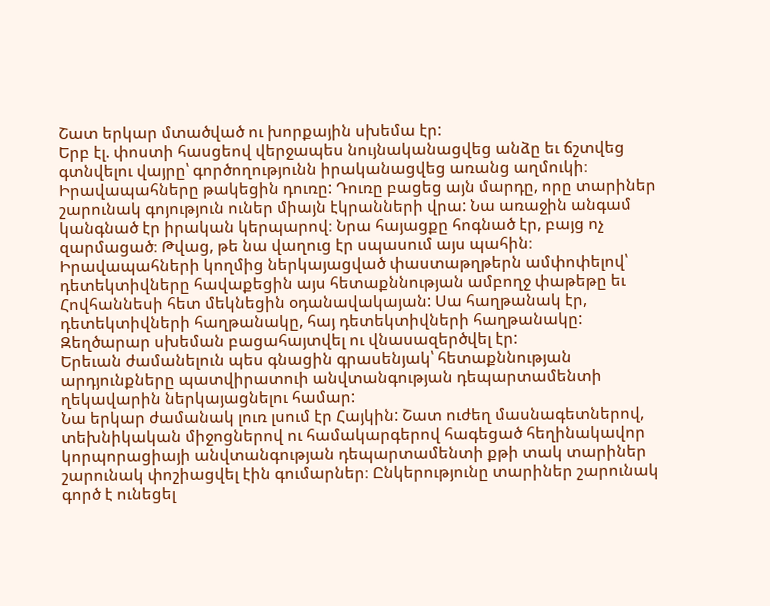Շատ երկար մտածված ու խորքային սխեմա էր:
Երբ էլ. փոստի հասցեով վերջապես նույնականացվեց անձը եւ ճշտվեց գտնվելու վայրը՝ գործողությունն իրականացվեց առանց աղմուկի։
Իրավապահները թակեցին դուռը: Դուռը բացեց այն մարդը, որը տարիներ շարունակ գոյություն ուներ միայն էկրանների վրա: Նա առաջին անգամ կանգնած էր իրական կերպարով։ Նրա հայացքը հոգնած էր, բայց ոչ զարմացած։ Թվաց, թե նա վաղուց էր սպասում այս պահին։
Իրավապահների կողմից ներկայացված փաստաթղթերն ամփոփելով՝ դետեկտիվները հավաքեցին այս հետաքննության ամբողջ փաթեթը եւ Հովհաննեսի հետ մեկնեցին օդանավակայան: Սա հաղթանակ էր, դետեկտիվների հաղթանակը, հայ դետեկտիվների հաղթանակը:
Զեղծարար սխեման բացահայտվել ու վնասազերծվել էր:
Երեւան ժամանելուն պես գնացին գրասենյակ՝ հետաքննության արդյունքները պատվիրատուի անվտանգության դեպարտամենտի ղեկավարին ներկայացնելու համար:
Նա երկար ժամանակ լուռ լսում էր Հայկին: Շատ ուժեղ մասնագետներով, տեխնիկական միջոցներով ու համակարգերով հագեցած հեղինակավոր կորպորացիայի անվտանգության դեպարտամենտի քթի տակ տարիներ շարունակ փոշիացվել էին գումարներ։ Ընկերությունը տարիներ շարունակ գործ է ունեցել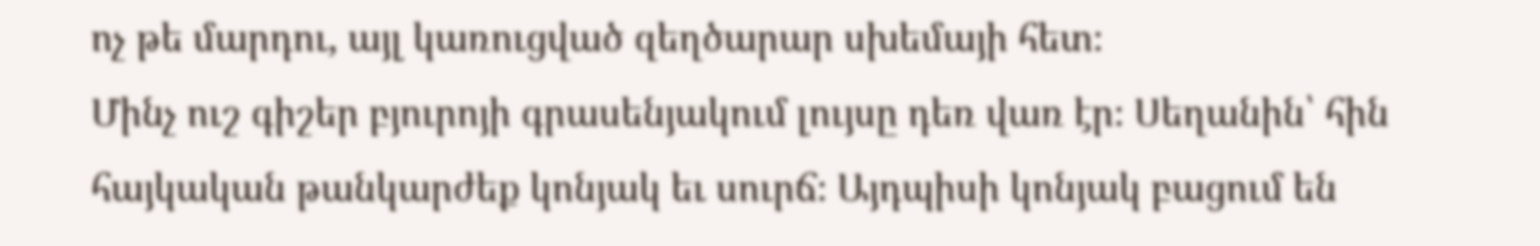ոչ թե մարդու, այլ կառուցված զեղծարար սխեմայի հետ։
Մինչ ուշ գիշեր բյուրոյի գրասենյակում լույսը դեռ վառ էր։ Սեղանին՝ հին հայկական թանկարժեք կոնյակ եւ սուրճ։ Այդպիսի կոնյակ բացում են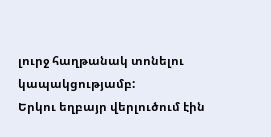լուրջ հաղթանակ տոնելու կապակցությամբ:
Երկու եղբայր վերլուծում էին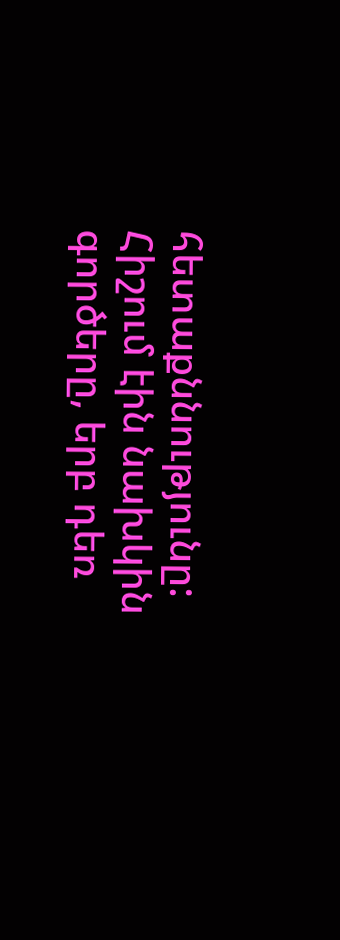հետաքննությունը:
Հիշում էին նախկին գործերը, երբ դեռ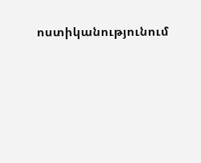ոստիկանությունում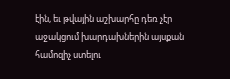էին, եւ թվային աշխարհը դեռ չէր աջակցում խարդախներին այսքան համոզիչ ստելու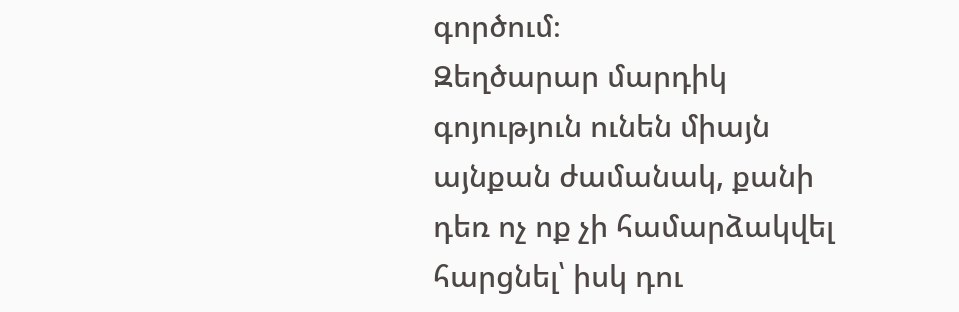գործում։
Զեղծարար մարդիկ գոյություն ունեն միայն այնքան ժամանակ, քանի դեռ ոչ ոք չի համարձակվել հարցնել՝ իսկ դու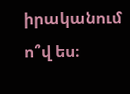իրականում ո՞վ ես։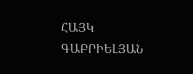ՀԱՅԿ ԳԱԲՐԻԵԼՅԱՆ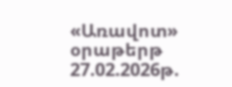«Առավոտ» օրաթերթ
27.02.2026թ.